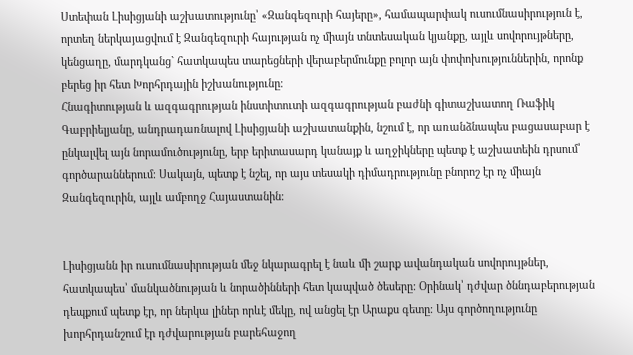Ստեփան Լիսիցյանի աշխատությունը՝ «Զանգեզուրի հայերը», համապարփակ ուսումնասիրություն է, որտեղ ներկայացվում է Զանգեզուրի հայության ոչ միայն տնտեսական կյանքը, այլև սովորույթները, կենցաղը, մարդկանց` հատկապես տարեցների վերաբերմունքը բոլոր այն փոփոխություններին, որոնք բերեց իր հետ Խորհրդային իշխանությունը։
Հնագիտության և ազգագրության ինստիտուտի ազգագրության բաժնի գիտաշխատող Ռաֆիկ Գաբրիելյանը, անդրադառնալով Լիսիցյանի աշխատանքին, նշում է, որ առանձնապես բացասաբար է ընկալվել այն նորամուծությունը, երբ երիտասարդ կանայք և աղջիկները պետք է աշխատեին դրսում՝ գործարաններում։ Սակայն, պետք է նշել, որ այս տեսակի դիմադրությունը բնորոշ էր ոչ միայն Զանգեզուրին, այլև ամբողջ Հայաստանին։


Լիսիցյանն իր ուսումնասիրության մեջ նկարագրել է նաև մի շարք ավանդական սովորույթներ, հատկապես՝ մանկածնության և նորածինների հետ կապված ծեսերը: Օրինակ՝ դժվար ծննդաբերության դեպքում պետք էր, որ ներկա լիներ որևէ մեկը, ով անցել էր Արաքս գետը։ Այս գործողությունը խորհրդանշում էր դժվարության բարեհաջող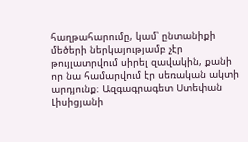հաղթահարումը, կամ՝ ընտանիքի մեծերի ներկայությամբ չէր թույլատրվում սիրել զավակին, քանի որ նա համարվում էր սեռական ակտի արդյունք։ Ազգագրագետ Ստեփան Լիսիցյանի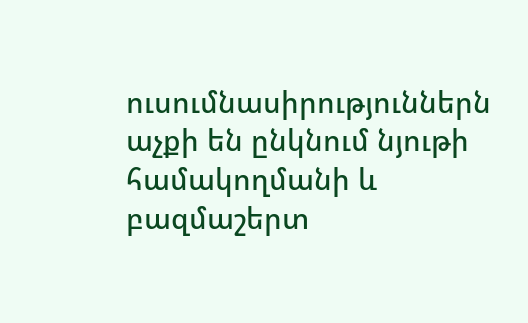ուսումնասիրություններն աչքի են ընկնում նյութի համակողմանի և բազմաշերտ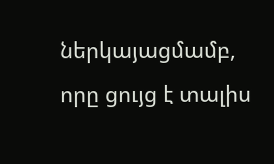ներկայացմամբ, որը ցույց է տալիս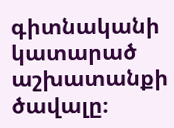գիտնականի կատարած աշխատանքի ծավալը։